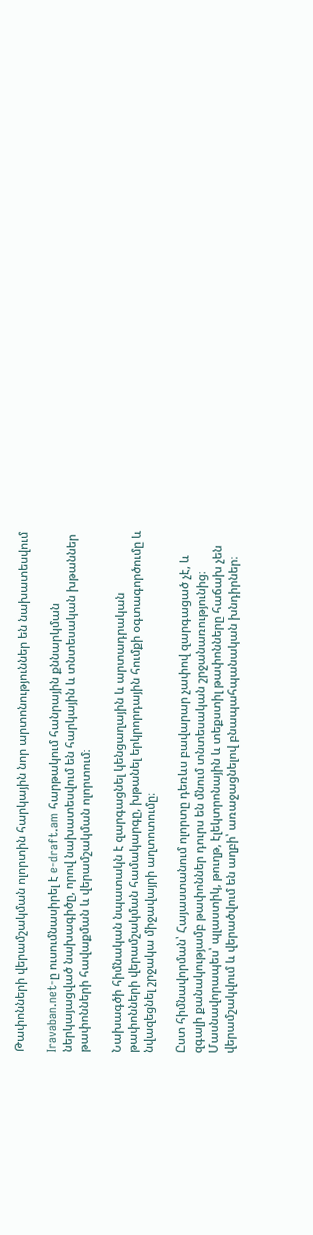Թափոնների վերամշակման ոլորտին հարկային նոր արտոնություններ են նախատեսվում

Iravaban.net-ը ուսումնասիրել է e-draft.am հարթակում հանրային քննարկման ներկայացված նախագիծը, որով նախատեսվում են հարկային և տնտեսական խթաններ թափոնների հավաքման և վերամշակման ոլորտում։

Նախագծի հիմնական նպատակն է զարգացնել կենցաղային և արտադրական թափոնների վերամշակման համակարգը, խթանել երկրորդային հումքի օգտագործումը և նվազեցնել շրջակա միջավայրի աղտոտումը։

Ըստ հիմնավորման՝ Հայաստանում ոլորտը դեռևս բավարար չափով զարգացած չէ, և զգալի քանակությամբ թափոններ դուրս են մնում տնտեսական շրջանառությունից։ Մասնավորապես՝ պլաստիկ, թուղթ, էլեկտրոնային և տեքստիլ թափոնները հաճախ չեն վերամշակվում և վերածվում են աղբի՝ առաջացնելով բնապահպանական խնդիրներ։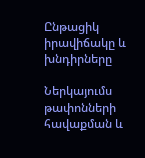Ընթացիկ իրավիճակը և խնդիրները

Ներկայումս թափոնների հավաքման և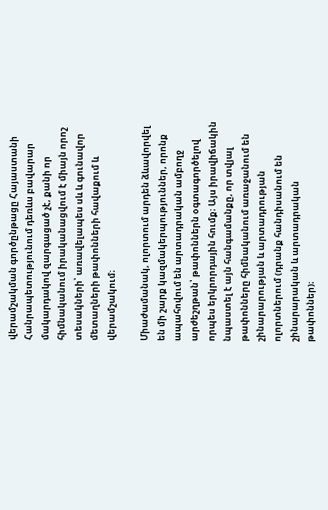վերամշակման գործընթացը Հայաստանի Հանրապետությունում դեռևս բավարար մակարդակով զարգացած չէ, քանի որ հիմնականում իրականացվում է միայն որոշ տեսակների՝ առավելապես սև և գունավոր մետաղների թափոնների հավաքում և վերամշակում։

Միաժամանակ, ոլորտում արդեն ձևավորվել են մի շարք կազմակերպություններ, որոնք ապահովում են արտադրական ամբողջ արժեշղթան՝ թափոններն օգտագործելով որպես երկրորդային հումք։ Այս իրավիճակին նպաստել է այն հանգամանքը, որ տվյալ թափոնները հիմնականում առաջանում են շինարարության և արտադրության ոլորտներում (դրանք հանդիսանում են շինարարական և արտադրական թափոններ)։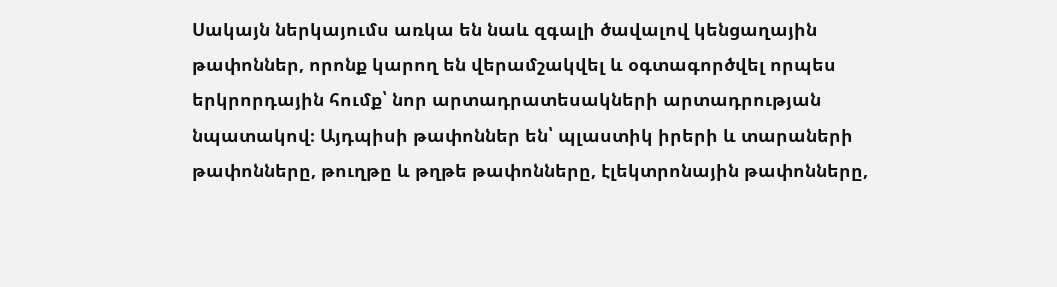Սակայն ներկայումս առկա են նաև զգալի ծավալով կենցաղային թափոններ, որոնք կարող են վերամշակվել և օգտագործվել որպես երկրորդային հումք՝ նոր արտադրատեսակների արտադրության նպատակով։ Այդպիսի թափոններ են՝ պլաստիկ իրերի և տարաների թափոնները, թուղթը և թղթե թափոնները, էլեկտրոնային թափոնները,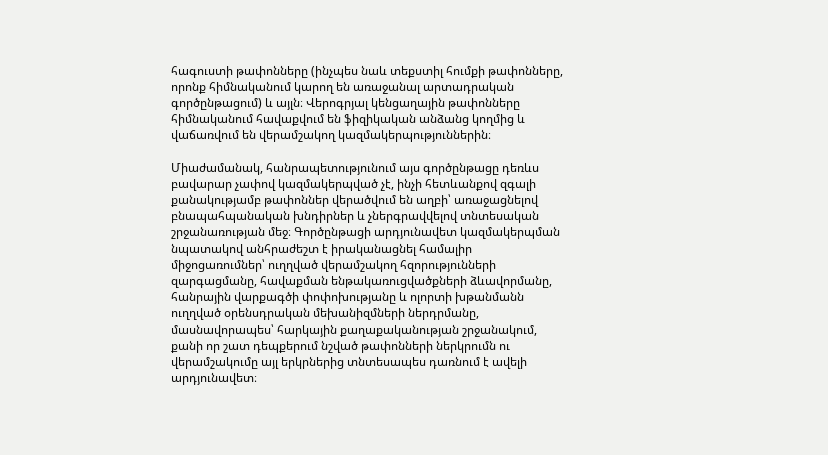հագուստի թափոնները (ինչպես նաև տեքստիլ հումքի թափոնները, որոնք հիմնականում կարող են առաջանալ արտադրական գործընթացում) և այլն։ Վերոգրյալ կենցաղային թափոնները հիմնականում հավաքվում են ֆիզիկական անձանց կողմից և վաճառվում են վերամշակող կազմակերպություններին։

Միաժամանակ, հանրապետությունում այս գործընթացը դեռևս բավարար չափով կազմակերպված չէ, ինչի հետևանքով զգալի քանակությամբ թափոններ վերածվում են աղբի՝ առաջացնելով բնապահպանական խնդիրներ և չներգրավվելով տնտեսական շրջանառության մեջ։ Գործընթացի արդյունավետ կազմակերպման նպատակով անհրաժեշտ է իրականացնել համալիր միջոցառումներ՝ ուղղված վերամշակող հզորությունների զարգացմանը, հավաքման ենթակառուցվածքների ձևավորմանը, հանրային վարքագծի փոփոխությանը և ոլորտի խթանմանն ուղղված օրենսդրական մեխանիզմների ներդրմանը, մասնավորապես՝ հարկային քաղաքականության շրջանակում, քանի որ շատ դեպքերում նշված թափոնների ներկրումն ու վերամշակումը այլ երկրներից տնտեսապես դառնում է ավելի արդյունավետ։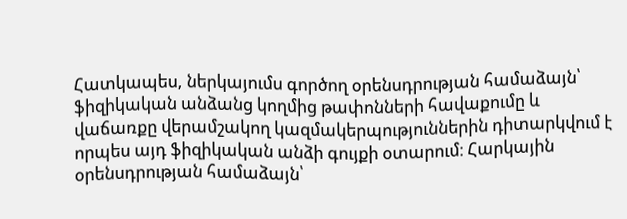Հատկապես, ներկայումս գործող օրենսդրության համաձայն՝ ֆիզիկական անձանց կողմից թափոնների հավաքումը և վաճառքը վերամշակող կազմակերպություններին դիտարկվում է որպես այդ ֆիզիկական անձի գույքի օտարում։ Հարկային օրենսդրության համաձայն՝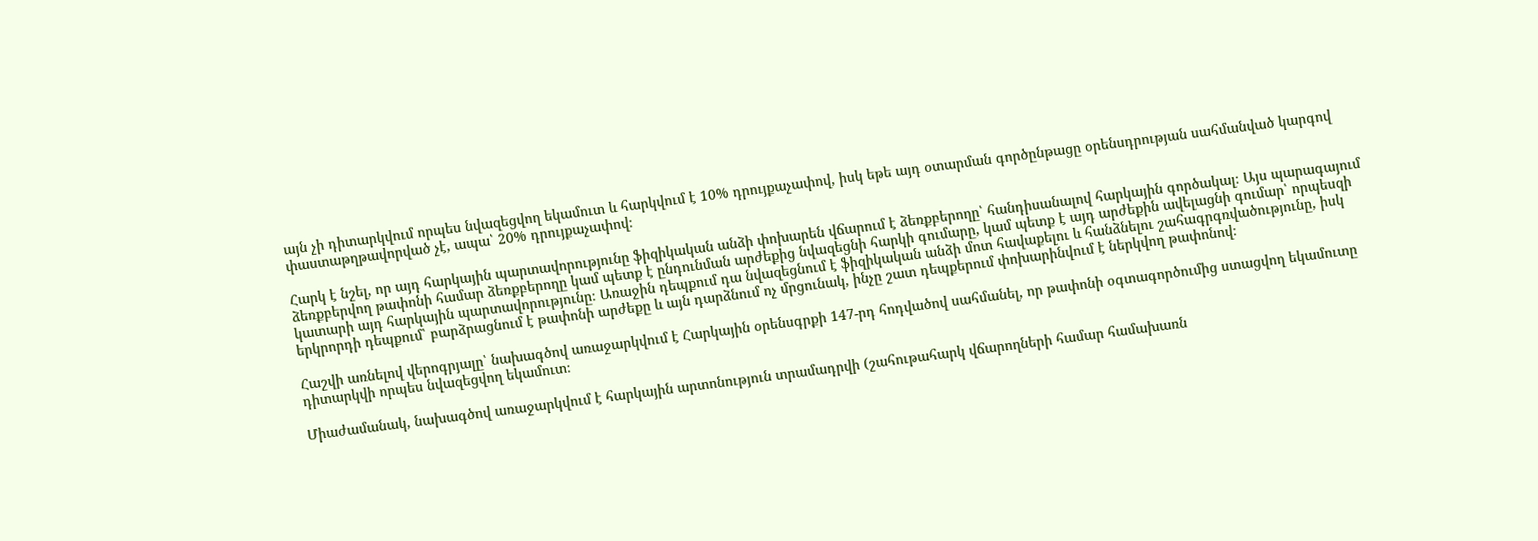այն չի դիտարկվում որպես նվազեցվող եկամուտ և հարկվում է 10% դրույքաչափով, իսկ եթե այդ օտարման գործընթացը օրենսդրության սահմանված կարգով փաստաթղթավորված չէ, ապա՝ 20% դրույքաչափով։

Հարկ է նշել, որ այդ հարկային պարտավորությունը ֆիզիկական անձի փոխարեն վճարում է ձեռքբերողը՝ հանդիսանալով հարկային գործակալ։ Այս պարագայում ձեռքբերվող թափոնի համար ձեռքբերողը կամ պետք է ընդունման արժեքից նվազեցնի հարկի գումարը, կամ պետք է այդ արժեքին ավելացնի գումար՝ որպեսզի կատարի այդ հարկային պարտավորությունը։ Առաջին դեպքում դա նվազեցնում է ֆիզիկական անձի մոտ հավաքելու և հանձնելու շահագրգռվածությունը, իսկ երկրորդի դեպքում՝ բարձրացնում է թափոնի արժեքը և այն դարձնում ոչ մրցունակ, ինչը շատ դեպքերում փոխարինվում է ներկվող թափոնով։

Հաշվի առնելով վերոգրյալը՝ նախագծով առաջարկվում է Հարկային օրենսգրքի 147-րդ հոդվածով սահմանել, որ թափոնի օգտագործումից ստացվող եկամուտը դիտարկվի որպես նվազեցվող եկամուտ։

Միաժամանակ, նախագծով առաջարկվում է հարկային արտոնություն տրամադրվի (շահութահարկ վճարողների համար համախառն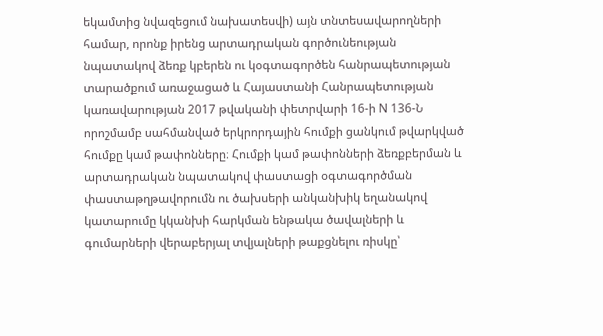եկամտից նվազեցում նախատեսվի) այն տնտեսավարողների համար, որոնք իրենց արտադրական գործունեության նպատակով ձեռք կբերեն ու կօգտագործեն հանրապետության տարածքում առաջացած և Հայաստանի Հանրապետության կառավարության 2017 թվականի փետրվարի 16-ի N 136-Ն որոշմամբ սահմանված երկրորդային հումքի ցանկում թվարկված հումքը կամ թափոնները։ Հումքի կամ թափոնների ձեռքբերման և արտադրական նպատակով փաստացի օգտագործման փաստաթղթավորումն ու ծախսերի անկանխիկ եղանակով կատարումը կկանխի հարկման ենթակա ծավալների և գումարների վերաբերյալ տվյալների թաքցնելու ռիսկը՝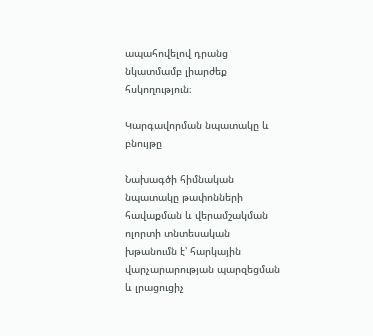ապահովելով դրանց նկատմամբ լիարժեք հսկողություն։

Կարգավորման նպատակը և բնույթը

Նախագծի հիմնական նպատակը թափոնների հավաքման և վերամշակման ոլորտի տնտեսական խթանումն է՝ հարկային վարչարարության պարզեցման և լրացուցիչ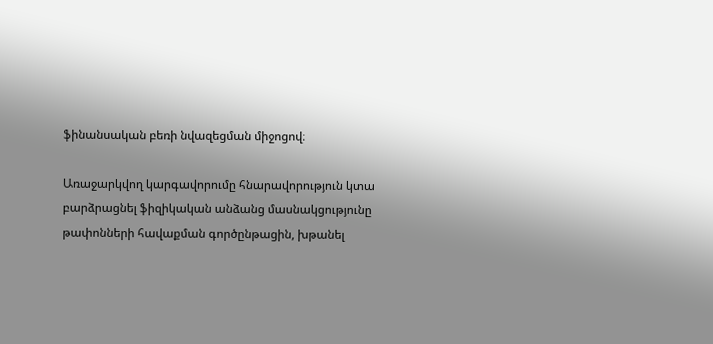ֆինանսական բեռի նվազեցման միջոցով։

Առաջարկվող կարգավորումը հնարավորություն կտա բարձրացնել ֆիզիկական անձանց մասնակցությունը թափոնների հավաքման գործընթացին, խթանել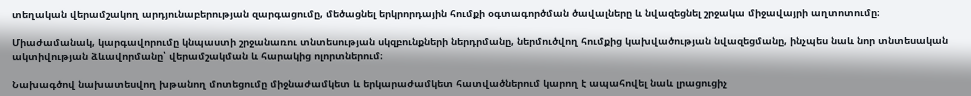տեղական վերամշակող արդյունաբերության զարգացումը, մեծացնել երկրորդային հումքի օգտագործման ծավալները և նվազեցնել շրջակա միջավայրի աղտոտումը։

Միաժամանակ, կարգավորումը կնպաստի շրջանառու տնտեսության սկզբունքների ներդրմանը, ներմուծվող հումքից կախվածության նվազեցմանը, ինչպես նաև նոր տնտեսական ակտիվության ձևավորմանը՝ վերամշակման և հարակից ոլորտներում։

Նախագծով նախատեսվող խթանող մոտեցումը միջնաժամկետ և երկարաժամկետ հատվածներում կարող է ապահովել նաև լրացուցիչ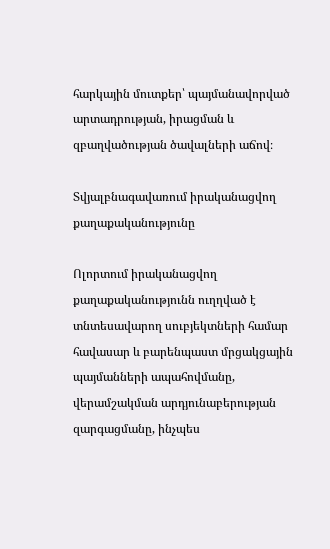հարկային մուտքեր՝ պայմանավորված արտադրության, իրացման և զբաղվածության ծավալների աճով։

Տվյալբնագավառում իրականացվող քաղաքականությունը

Ոլորտում իրականացվող քաղաքականությունն ուղղված է տնտեսավարող սուբյեկտների համար հավասար և բարենպաստ մրցակցային պայմանների ապահովմանը, վերամշակման արդյունաբերության զարգացմանը, ինչպես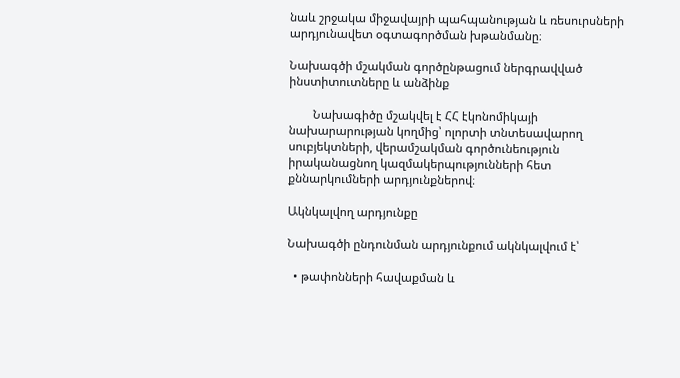նաև շրջակա միջավայրի պահպանության և ռեսուրսների արդյունավետ օգտագործման խթանմանը։

Նախագծի մշակման գործընթացում ներգրավված ինստիտուտները և անձինք

        Նախագիծը մշակվել է ՀՀ էկոնոմիկայի նախարարության կողմից՝ ոլորտի տնտեսավարող սուբյեկտների, վերամշակման գործունեություն իրականացնող կազմակերպությունների հետ քննարկումների արդյունքներով։

Ակնկալվող արդյունքը

Նախագծի ընդունման արդյունքում ակնկալվում է՝

  • թափոնների հավաքման և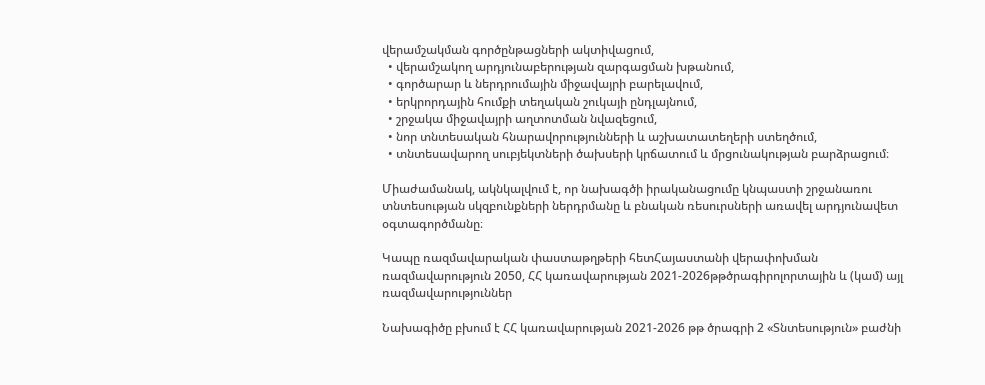վերամշակման գործընթացների ակտիվացում,
  • վերամշակող արդյունաբերության զարգացման խթանում,
  • գործարար և ներդրումային միջավայրի բարելավում,
  • երկրորդային հումքի տեղական շուկայի ընդլայնում,
  • շրջակա միջավայրի աղտոտման նվազեցում,
  • նոր տնտեսական հնարավորությունների և աշխատատեղերի ստեղծում,
  • տնտեսավարող սուբյեկտների ծախսերի կրճատում և մրցունակության բարձրացում։

Միաժամանակ, ակնկալվում է, որ նախագծի իրականացումը կնպաստի շրջանառու տնտեսության սկզբունքների ներդրմանը և բնական ռեսուրսների առավել արդյունավետ օգտագործմանը։

Կապը ռազմավարական փաստաթղթերի հետՀայաստանի վերափոխման ռազմավարություն 2050, ՀՀ կառավարության 2021-2026թթծրագիրոլորտային և (կամ) այլ ռազմավարություններ

Նախագիծը բխում է ՀՀ կառավարության 2021-2026 թթ ծրագրի 2 «Տնտեսություն» բաժնի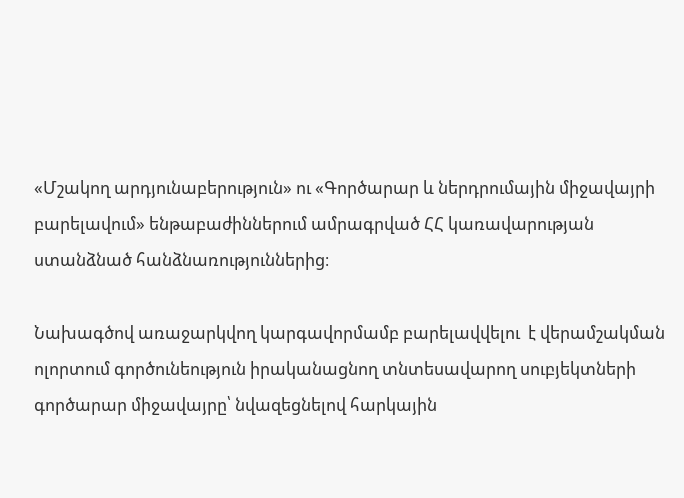«Մշակող արդյունաբերություն» ու «Գործարար և ներդրումային միջավայրի բարելավում» ենթաբաժիններում ամրագրված ՀՀ կառավարության ստանձնած հանձնառություններից։

Նախագծով առաջարկվող կարգավորմամբ բարելավվելու  է վերամշակման ոլորտում գործունեություն իրականացնող տնտեսավարող սուբյեկտների գործարար միջավայրը՝ նվազեցնելով հարկային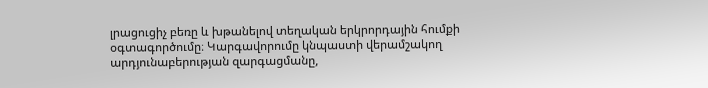լրացուցիչ բեռը և խթանելով տեղական երկրորդային հումքի օգտագործումը։ Կարգավորումը կնպաստի վերամշակող արդյունաբերության զարգացմանը,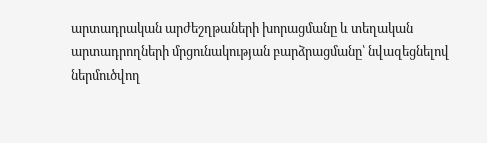արտադրական արժեշղթաների խորացմանը և տեղական արտադրողների մրցունակության բարձրացմանը՝ նվազեցնելով ներմուծվող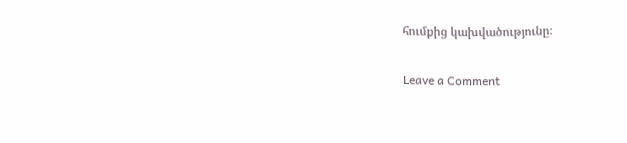հումքից կախվածությունը։

Leave a Comment